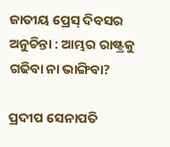ଜାତୀୟ ପ୍ରେସ୍ ଦିବସର ଅନୁଚିନ୍ତା : ଆମ୍ଭର ରାଷ୍ଟ୍ରକୁ ଗଢିବା ନା ଭାଙ୍ଗିବା?

ପ୍ରଦୀପ ସେନାପତି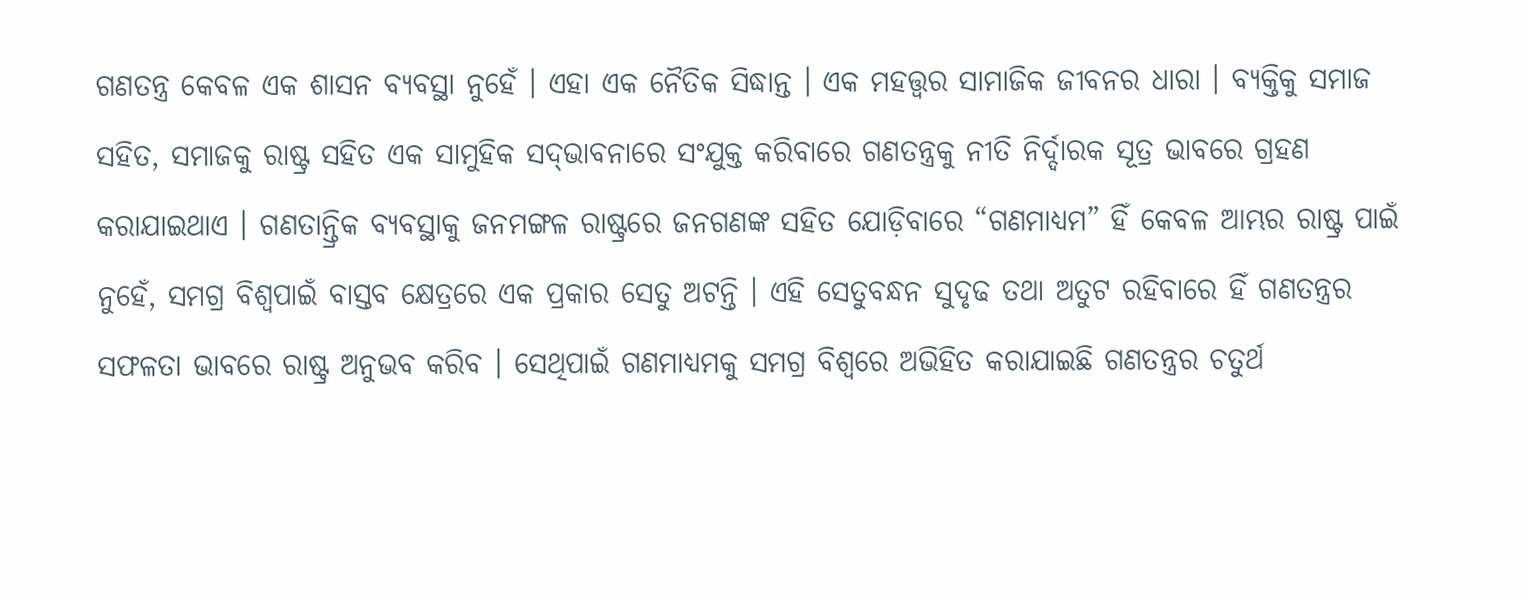ଗଣତନ୍ତ୍ର କେବଳ ଏକ ଶାସନ ବ୍ୟବସ୍ଥା ନୁହେଁ । ଏହା ଏକ ନୈତିକ ସିଦ୍ଧାନ୍ତ । ଏକ ମହତ୍ତ୍ୱର ସାମାଜିକ ଜୀବନର ଧାରା । ବ୍ୟକ୍ତିକୁ ସମାଜ ସହିତ, ସମାଜକୁ ରାଷ୍ଟ୍ର ସହିତ ଏକ ସାମୁହିକ ସଦ୍‌ଭାବନାରେ ସଂଯୁକ୍ତ କରିବାରେ ଗଣତନ୍ତ୍ରକୁ ନୀତି ନିର୍ଦ୍ଦାରକ ସୂତ୍ର ଭାବରେ ଗ୍ରହଣ କରାଯାଇଥାଏ । ଗଣତାନ୍ତ୍ରିକ ବ୍ୟବସ୍ଥାକୁ ଜନମଙ୍ଗଳ ରାଷ୍ଟ୍ରରେ ଜନଗଣଙ୍କ ସହିତ ଯୋଡ଼ିବାରେ “ଗଣମାଧ୍ୟମ” ହିଁ କେବଳ ଆମ୍ଭର ରାଷ୍ଟ୍ର ପାଇଁ ନୁହେଁ, ସମଗ୍ର ବିଶ୍ୱପାଇଁ ବାସ୍ତବ କ୍ଷେତ୍ରରେ ଏକ ପ୍ରକାର ସେତୁ ଅଟନ୍ତି । ଏହି ସେତୁବନ୍ଧନ ସୁଦୃଢ ତଥା ଅତୁଟ ରହିବାରେ ହିଁ ଗଣତନ୍ତ୍ରର ସଫଳତା ଭାବରେ ରାଷ୍ଟ୍ର ଅନୁଭବ କରିବ । ସେଥିପାଇଁ ଗଣମାଧ୍ୟମକୁ ସମଗ୍ର ବିଶ୍ୱରେ ଅଭିହିତ କରାଯାଇଛି ଗଣତନ୍ତ୍ରର ଚତୁର୍ଥ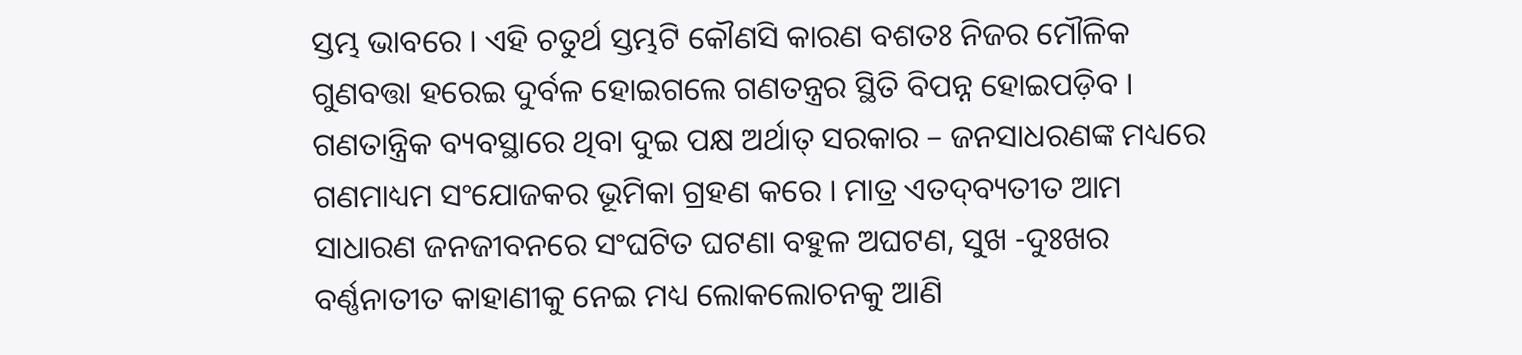ସ୍ତମ୍ଭ ଭାବରେ । ଏହି ଚତୁର୍ଥ ସ୍ତମ୍ଭଟି କୌଣସି କାରଣ ବଶତଃ ନିଜର ମୌଳିକ ଗୁଣବତ୍ତା ହରେଇ ଦୁର୍ବଳ ହୋଇଗଲେ ଗଣତନ୍ତ୍ରର ସ୍ଥିତି ବିପନ୍ନ ହୋଇପଡ଼ିବ । ଗଣତାନ୍ତ୍ରିକ ବ୍ୟବସ୍ଥାରେ ଥିବା ଦୁଇ ପକ୍ଷ ଅର୍ଥାତ୍ ସରକାର – ଜନସାଧରଣଙ୍କ ମଧ୍ୟରେ ଗଣମାଧ୍ୟମ ସଂଯୋଜକର ଭୂମିକା ଗ୍ରହଣ କରେ । ମାତ୍ର ଏତଦ୍‌ବ୍ୟତୀତ ଆମ ସାଧାରଣ ଜନଜୀବନରେ ସଂଘଟିତ ଘଟଣା ବହୁଳ ଅଘଟଣ, ସୁଖ -ଦୁଃଖର ବର୍ଣ୍ଣନାତୀତ କାହାଣୀକୁ ନେଇ ମଧ୍ୟ ଲୋକଲୋଚନକୁ ଆଣି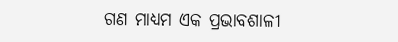ଗଣ ମାଧ୍ୟମ ଏକ ପ୍ରଭାବଶାଳୀ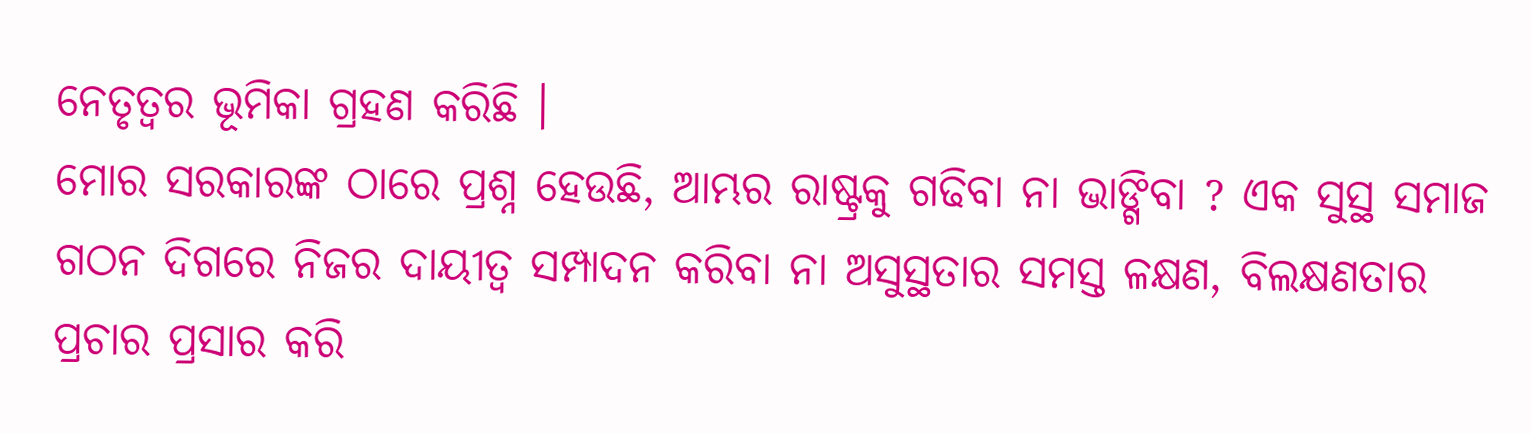ନେତୃତ୍ୱର ଭୂମିକା ଗ୍ରହଣ କରିଛି ।
ମୋର ସରକାରଙ୍କ ଠାରେ ପ୍ରଶ୍ନ ହେଉଛି, ଆମ୍ଭର ରାଷ୍ଟ୍ରକୁ ଗଢିବା ନା ଭାଙ୍ଗିବା ? ଏକ ସୁସ୍ଥ ସମାଜ ଗଠନ ଦିଗରେ ନିଜର ଦାୟୀତ୍ୱ ସମ୍ପାଦନ କରିବା ନା ଅସୁସ୍ଥତାର ସମସ୍ତ ଳକ୍ଷଣ, ବିଲକ୍ଷଣତାର ପ୍ରଚାର ପ୍ରସାର କରି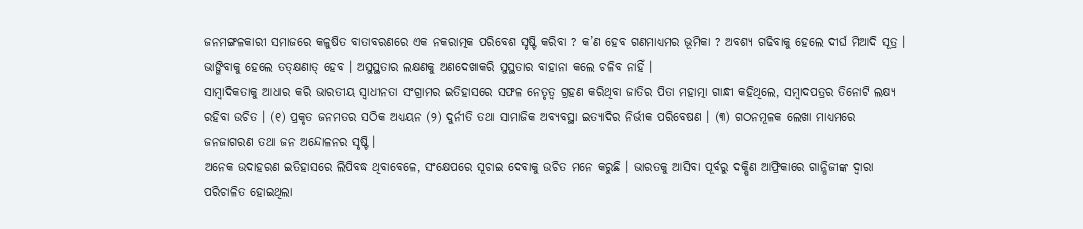ଜନମଙ୍ଗଳକାରୀ ସମାଜରେ କଳୁଷିତ ବାତାବରଣରେ ଏକ ନକରାତ୍ମକ ପରିବେଶ ସୃଷ୍ଟି କରିବା ? କ’ଣ ହେବ ଗଣମାଧ୍ୟମର ଭୂମିକା ? ଅବଶ୍ୟ ଗଢିବାକୁ ହେଲେ ଦୀର୍ଘ ମିଆଦି ସୂତ୍ର । ଭାଙ୍ଗିବାକୁ ହେଲେ ତତ୍‌କ୍ଷଣାତ୍ ହେବ । ଅସୁସ୍ଥତାର ଲକ୍ଷଣକୁ ଅଣଦେଖାକରି ସୁସ୍ଥତାର ବାହାନା କଲେ ଚଳିବ ନାହିଁ ।
ସାମ୍ବାଦିକତାକୁ ଆଧାର କରି ଭାରତୀୟ ସ୍ୱାଧୀନତା ସଂଗ୍ରାମର ଇତିହାସରେ ସଫଳ ନେତୃତ୍ୱ ଗ୍ରହଣ କରିଥିବା ଜାତିର ପିତା ମହାତ୍ମା ଗାନ୍ଧୀ କହିଥିଲେ, ସମ୍ବାଦପତ୍ରର ତିନୋଟି ଲକ୍ଷ୍ୟ ରହିବା ଉଚିତ । (୧) ପ୍ରକୃତ ଜନମତର ସଠିକ ଅଧ୍ୟୟନ (୨) ଦୁର୍ନୀତି ତଥା ସାମାଜିକ ଅବ୍ୟବସ୍ଥା ଇତ୍ୟାଦିର ନିର୍ଭୀକ ପରିବେଷଣ । (୩) ଗଠନମୂଳକ ଲେଖା ମାଧ୍ୟମରେ ଜନଜାଗରଣ ତଥା ଜନ ଅନ୍ଦୋଳନର ସୃଷ୍ଟି ।
ଅନେକ ଉଦାହରଣ ଇତିହାସରେ ଲିପିବଦ୍ଧ ଥିବାବେଳେ, ସଂକ୍ଷେପରେ ସୂଚାଇ ଦେବାକୁ ଉଚିତ ମନେ କରୁଛି । ଭାରତକୁ ଆସିବା ପୂର୍ବରୁ ଦକ୍ଷିଣ ଆଫ୍ରିକାରେ ଗାନ୍ଧିଜୀଙ୍କ ଦ୍ୱାରା ପରିଚାଳିତ ହୋଇଥିଲା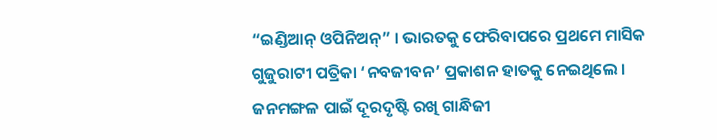“ଇଣ୍ଡିଆନ୍ ଓପିନିଅନ୍‌” । ଭାରତକୁ ଫେରିବାପରେ ପ୍ରଥମେ ମାସିକ ଗୁଜୁରାଟୀ ପତ୍ରିକା ‘ନବଜୀବନ’ ପ୍ରକାଶନ ହାତକୁ ନେଇଥିଲେ । ଜନମଙ୍ଗଳ ପାଇଁ ଦୂରଦୃଷ୍ଟି ରଖି ଗାନ୍ଧିଜୀ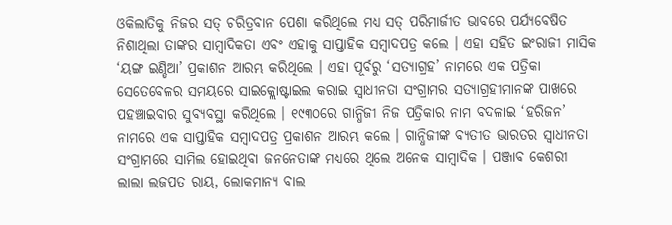ଓକିଲାତିକୁ ନିଜର ସତ୍ ଚରିତ୍ରବାନ ପେଶା କରିଥିଲେ ମଧ୍ୟ ସତ୍ ପରିମାର୍ଜୀତ ଭାବରେ ପର୍ଯ୍ୟବେଷିତ ନିଶାଥିଲା ତାଙ୍କର ସାମ୍ବାଦିକତା ଏବଂ ଏହାକୁ ସାପ୍ତାହିକ ସମ୍ବାଦପତ୍ର କଲେ । ଏହା ସହିତ ଇଂରାଜୀ ମାସିକ ‘ୟଙ୍ଗ ଇଣ୍ଡିଆ’ ପ୍ରକାଶନ ଆରମ୍ଭ କରିଥିଲେ । ଏହା ପୂର୍ବରୁ ‘ସତ୍ୟାଗ୍ରହ’ ନାମରେ ଏକ ପତ୍ରିକା ସେତେବେଳର ସମୟରେ ସାଇକ୍ଲୋଷ୍ଟାଇଲ କରାଇ ସ୍ୱାଧୀନତା ସଂଗ୍ରାମର ସତ୍ୟାଗ୍ରହୀମାନଙ୍କ ପାଖରେ ପହଞ୍ଚାଇବାର ସୁବ୍ୟବସ୍ଥା କରିଥିଲେ । ୧୯୩୦ରେ ଗାନ୍ଧିଜୀ ନିଜ ପତ୍ରିକାର ନାମ ବଦଳାଇ ‘ହରିଜନ’ ନାମରେ ଏକ ସାପ୍ତାହିକ ସମ୍ବାଦପତ୍ର ପ୍ରକାଶନ ଆରମ୍ଭ କଲେ । ଗାନ୍ଧିଜୀଙ୍କ ବ୍ୟତୀତ ଭାରତର ସ୍ୱାଧୀନତା ସଂଗ୍ରାମରେ ସାମିଲ ହୋଇଥିବା ଜନନେତାଙ୍କ ମଧ୍ୟରେ ଥିଲେ ଅନେକ ସାମ୍ବାଦିକ । ପଞ୍ଜାବ କେଶରୀ ଲାଲା ଲଜପତ ରାୟ, ଲୋକମାନ୍ୟ ବାଲ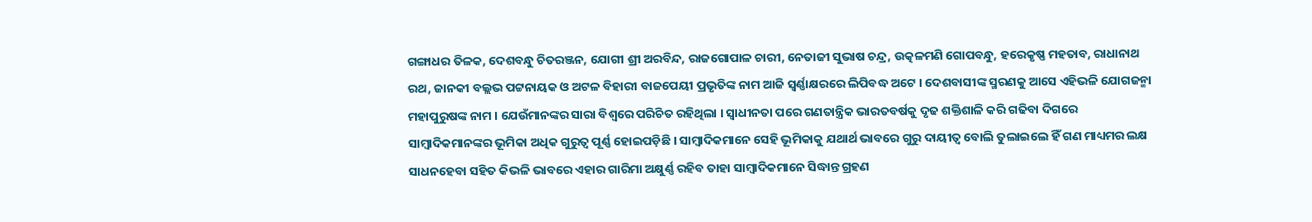ଗଙ୍ଗାଧର ତିଳକ, ଦେଶବନ୍ଧୁ ଚିତରଞ୍ଜନ, ଯୋଗୀ ଶ୍ରୀ ଅରବିନ୍ଦ, ରାଜଗୋପାଳ ଚାରୀ, ନେତାଜୀ ସୁଭାଷ ଚନ୍ଦ୍ର, ଉତ୍କଳମଣି ଗୋପବନ୍ଧୁ, ହରେକୃଷ୍ଣ ମହତାବ, ରାଧାନାଥ ରଥ, ଜାନକୀ ବଲ୍ଲଭ ପଟ୍ଟନାୟକ ଓ ଅଟଳ ବିହାରୀ ବାଜପେୟୀ ପ୍ରଭୃତିଙ୍କ ନାମ ଆଜି ସ୍ୱର୍ଣ୍ଣାକ୍ଷରରେ ଲିପିବଦ୍ଧ ଅଟେ । ଦେଶବାସୀଙ୍କ ସ୍ମରଣକୁ ଆସେ ଏହିଭଳି ଯୋଗଜନ୍ମା ମହାପୁରୁଷଙ୍କ ନାମ । ଯେଉଁମାନଙ୍କର ସାରା ବିଶ୍ୱରେ ପରିଚିତ ରହିଥିଲା । ସ୍ୱାଧୀନତା ପରେ ଗଣତାନ୍ତ୍ରିକ ଭାରତବର୍ଷକୁ ଦୃଢ ଶକ୍ତିଶାଳି କରି ଗଢିବା ଦିଗରେ ସାମ୍ବାଦିକମାନଙ୍କର ଭୂମିକା ଅଧିକ ଗୁରୁତ୍ୱ ପୂର୍ଣ୍ଣ ହୋଇପଡ଼ିଛି । ସାମ୍ବାଦିକମାନେ ସେହି ଭୂମିକାକୁ ଯଥାର୍ଥ ଭାବରେ ଗୁରୁ ଦାୟୀତ୍ୱ ବୋଲି ତୁଲାଇଲେ ହିଁ ଗଣ ମାଧ୍ୟମର ଲକ୍ଷ ସାଧନହେବା ସହିତ କିଭଳି ଭାବରେ ଏହାର ଗାରିମା ଅକ୍ଷୁର୍ଣ୍ଣ ରହିବ ତାହା ସାମ୍ବାଦିକମାନେ ସିଦ୍ଧାନ୍ତ ଗ୍ରହଣ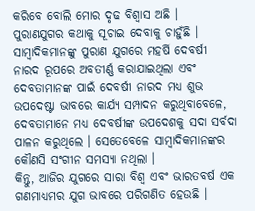କରିବେ ବୋଲି ମୋର ଦୃଢ ବିଶ୍ୱାସ ଅଛି ।
ପୁରାଣଯୁଗର କଥାକୁ ସୂଚାଇ ଦେବାକୁ ଚାହୁଁଛି । ସାମ୍ବାଦିକମାନଙ୍କୁ ପୁରାଣ ଯୁଗରେ ମହର୍ଷି ଦେବର୍ଷୀ ନାରଦ ରୂପରେ ଅବତୀର୍ଣ୍ଣ କରାଯାଇଥିଲା ଏବଂ ଦେବତାମାନଙ୍କ ପାଇଁ ଦେବର୍ଷୀ ନାରଦ ମଧ୍ୟ ଶୁଭ ଉପଦେଷ୍ଟା ଭାବରେ କାର୍ଯ୍ୟ ସମ୍ପାଦନ କରୁଥିବାବେଳେ, ଦେବତାମାନେ ମଧ୍ୟ ଦେବର୍ଷୀଙ୍କ ଉପଦେଶକୁ ସଦା ସର୍ବଦା ପାଳନ କରୁଥିଲେ । ସେତେବେଳେ ସାମ୍ବାଦିକମାନଙ୍କର କୌଣସି ସଂଗୀନ ସମସ୍ୟା ନଥିଲା ।
କିନ୍ତୁ, ଆଜିର ଯୁଗରେ ସାରା ବିଶ୍ୱ ଏବଂ ଭାରତବର୍ଷ ଏକ ଗଣମାଧ୍ୟମର ଯୁଗ ଭାବରେ ପରିଗଣିତ ହେଉଛି ।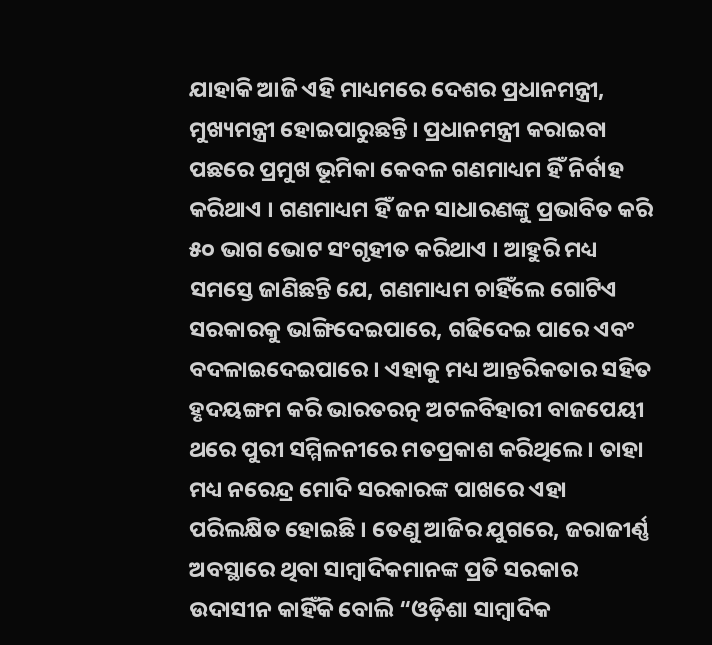ଯାହାକି ଆଜି ଏହି ମାଧ୍ୟମରେ ଦେଶର ପ୍ରଧାନମନ୍ତ୍ରୀ, ମୁଖ୍ୟମନ୍ତ୍ରୀ ହୋଇପାରୁଛନ୍ତି । ପ୍ରଧାନମନ୍ତ୍ରୀ କରାଇବା ପଛରେ ପ୍ରମୁଖ ଭୂମିକା କେବଳ ଗଣମାଧ୍ୟମ ହିଁ ନିର୍ବାହ କରିଥାଏ । ଗଣମାଧ୍ୟମ ହିଁ ଜନ ସାଧାରଣଙ୍କୁ ପ୍ରଭାବିତ କରି ୫୦ ଭାଗ ଭୋଟ ସଂଗୃହୀତ କରିଥାଏ । ଆହୁରି ମଧ୍ୟ ସମସ୍ତେ ଜାଣିଛନ୍ତି ଯେ, ଗଣମାଧ୍ୟମ ଚାହିଁଲେ ଗୋଟିଏ ସରକାରକୁ ଭାଙ୍ଗିଦେଇପାରେ, ଗଢିଦେଇ ପାରେ ଏବଂ ବଦଳାଇଦେଇପାରେ । ଏହାକୁ ମଧ୍ୟ ଆନ୍ତରିକତାର ସହିତ ହୃଦୟଙ୍ଗମ କରି ଭାରତରତ୍ନ ଅଟଳବିହାରୀ ବାଜପେୟୀ ଥରେ ପୁରୀ ସମ୍ମିଳନୀରେ ମତପ୍ରକାଶ କରିଥିଲେ । ତାହା ମଧ୍ୟ ନରେନ୍ଦ୍ର ମୋଦି ସରକାରଙ୍କ ପାଖରେ ଏହା ପରିଲକ୍ଷିତ ହୋଇଛି । ତେଣୁ ଆଜିର ଯୁଗରେ, ଜରାଜୀର୍ଣ୍ଣ ଅବସ୍ଥାରେ ଥିବା ସାମ୍ବାଦିକମାନଙ୍କ ପ୍ରତି ସରକାର ଉଦାସୀନ କାହିଁକି ବୋଲି “ଓଡ଼ିଶା ସାମ୍ବାଦିକ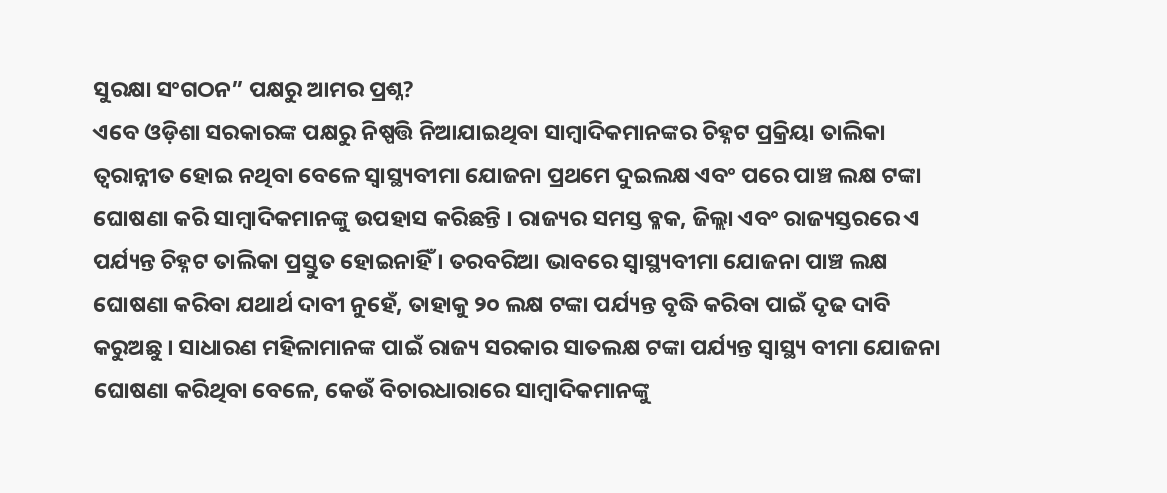ସୁରକ୍ଷା ସଂଗଠନ” ପକ୍ଷରୁ ଆମର ପ୍ରଶ୍ନ?
ଏବେ ଓଡ଼ିଶା ସରକାରଙ୍କ ପକ୍ଷରୁ ନିଷ୍ପତ୍ତି ନିଆଯାଇଥିବା ସାମ୍ବାଦିକମାନଙ୍କର ଚିହ୍ନଟ ପ୍ରକ୍ରିୟା ତାଲିକା ତ୍ୱରାନ୍ନୀତ ହୋଇ ନଥିବା ବେଳେ ସ୍ୱାସ୍ଥ୍ୟବୀମା ଯୋଜନା ପ୍ରଥମେ ଦୁଇଲକ୍ଷ ଏବଂ ପରେ ପାଞ୍ଚ ଲକ୍ଷ ଟଙ୍କା ଘୋଷଣା କରି ସାମ୍ବାଦିକମାନଙ୍କୁ ଉପହାସ କରିଛନ୍ତି । ରାଜ୍ୟର ସମସ୍ତ ବ୍ଳକ, ଜିଲ୍ଲା ଏବଂ ରାଜ୍ୟସ୍ତରରେ ଏ ପର୍ଯ୍ୟନ୍ତ ଚିହ୍ନଟ ତାଲିକା ପ୍ରସ୍ତୁତ ହୋଇନାହିଁ । ତରବରିଆ ଭାବରେ ସ୍ୱାସ୍ଥ୍ୟବୀମା ଯୋଜନା ପାଞ୍ଚ ଲକ୍ଷ ଘୋଷଣା କରିବା ଯଥାର୍ଥ ଦାବୀ ନୁହେଁ, ତାହାକୁ ୨୦ ଲକ୍ଷ ଟଙ୍କା ପର୍ଯ୍ୟନ୍ତ ବୃଦ୍ଧି କରିବା ପାଇଁ ଦୃଢ ଦାବି କରୁଅଛୁ । ସାଧାରଣ ମହିଳାମାନଙ୍କ ପାଇଁ ରାଜ୍ୟ ସରକାର ସାତଲକ୍ଷ ଟଙ୍କା ପର୍ଯ୍ୟନ୍ତ ସ୍ୱାସ୍ଥ୍ୟ ବୀମା ଯୋଜନା ଘୋଷଣା କରିଥିବା ବେଳେ, କେଉଁ ବିଚାରଧାରାରେ ସାମ୍ବାଦିକମାନଙ୍କୁ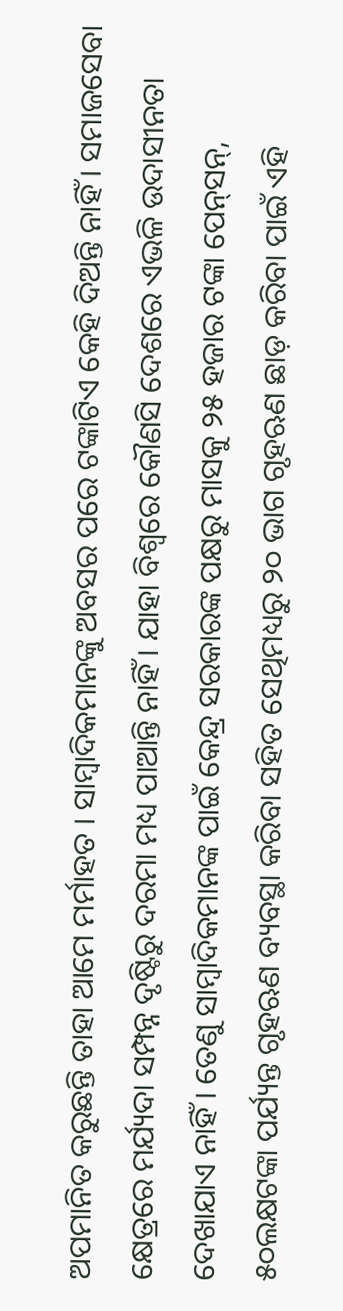ଅପମାନିତ କରୁଛନ୍ତି ତାହା ଆମେ ମର୍ମାହତ । ସାମ୍ବାଦିକମାନଙ୍କୁ ଅବସର ପରେ ଟଙ୍କାଟିଏ କେହି ଦିଅନ୍ତି ନାହିଁ । ସମାଜସେବା କ୍ଷେତ୍ରରେ ମର୍ଯ୍ୟଦା ସମ୍ପନ୍ନ ଦୃଷ୍ଟିରୁ ଦରମା ମଧ୍ୟ ପାଆନ୍ତି ନାହିଁ । ଯାହା ବିଶ୍ୱରେ କୌଣସି ଦେଶରେ ଏଭଳି ଉଦାସୀନତା ଦେଖାଯାଏ ନାହିଁ । ତେଣୁ ସାମ୍ବାଦିକମାନଙ୍କ ପାଇଁ କେନ୍ଦ୍ର ସରକାରଙ୍କ ପକ୍ଷରୁ ମାସକୁ ୨୫ ହଜାର ଟଙ୍କା ପେନ୍‌ସନ୍‌, ୫୦ଲକ୍ଷଟଙ୍କା ପର୍ଯ୍ୟନ୍ତ ଗୃହଋଣ ବ୍ୟବସ୍ଥା କରିବା ସହିତ ସେଥିମଧ୍ୟରୁ ୨୦ ଭାଗ ଗୃହଋଣ ଛାଡ଼ କରିବା ପାଇଁ ଏହି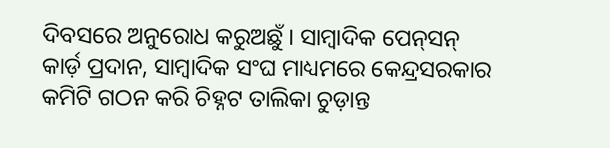ଦିବସରେ ଅନୁରୋଧ କରୁଅଛୁଁ । ସାମ୍ବାଦିକ ପେନ୍‌ସନ୍ କାର୍ଡ଼ ପ୍ରଦାନ, ସାମ୍ବାଦିକ ସଂଘ ମାଧ୍ୟମରେ କେନ୍ଦ୍ରସରକାର କମିଟି ଗଠନ କରି ଚିହ୍ନଟ ତାଲିକା ଚୁଡ଼ାନ୍ତ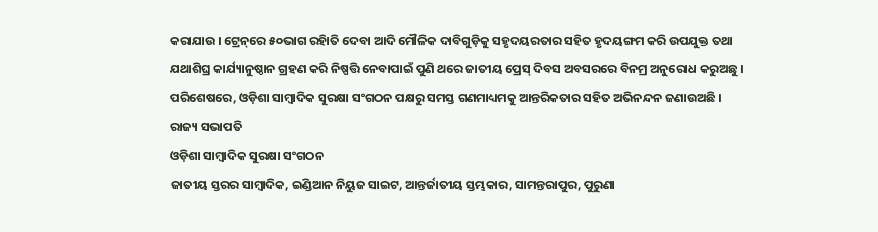କରାଯାଉ । ଟ୍ରେନ୍‌ରେ ୫୦ଭାଗ ରହିାତି ଦେବା ଆଦି ମୌଳିକ ଦାବିଗୁଡ଼ିକୁ ସହୃଦୟରତାର ସହିତ ହୃଦୟଙ୍ଗମ କରି ଉପଯୁକ୍ତ ତଥା ଯଥାଶିଘ୍ର କାର୍ଯ୍ୟାନୁଷ୍ଠାନ ଗ୍ରହଣ କରି ନିଷ୍ପତ୍ତି ନେବାପାଇଁ ପୁଣି ଥରେ ଜାତୀୟ ପ୍ରେସ୍ ଦିବସ ଅବସରରେ ବିନମ୍ର ଅନୁରୋଧ କରୁଅଛୁ । ପରିଶେଷରେ, ଓଡ଼ିଶା ସାମ୍ବାଦିକ ସୁରକ୍ଷା ସଂଗଠନ ପକ୍ଷରୁ ସମସ୍ତ ଗଣମାଧ୍ୟମକୁ ଆନ୍ତରିକତାର ସହିତ ଅଭିନନ୍ଦନ ଜଣାଉଅଛି ।
ରାଜ୍ୟ ସଭାପତି
ଓଡ଼ିଶା ସାମ୍ବାଦିକ ସୁରକ୍ଷା ସଂଗଠନ
ଜାତୀୟ ସ୍ତରର ସାମ୍ବାଦିକ, ଇଣ୍ଡିଆନ ନିୟୁଜ ସାଇଟ, ଆନ୍ତର୍ଜାତୀୟ ସ୍ତମ୍ଭକାର, ସାମନ୍ତରାପୁର, ପୁରୁଣା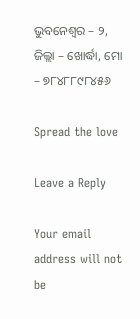ଭୁବନେଶ୍ୱର – ୨, ଜିଲ୍ଲା – ଖୋର୍ଦ୍ଧା, ମୋ – ୭୮୪୮୮୯୮୪୫୬

Spread the love

Leave a Reply

Your email address will not be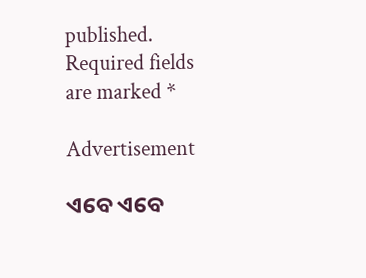published. Required fields are marked *

Advertisement

ଏବେ ଏବେ